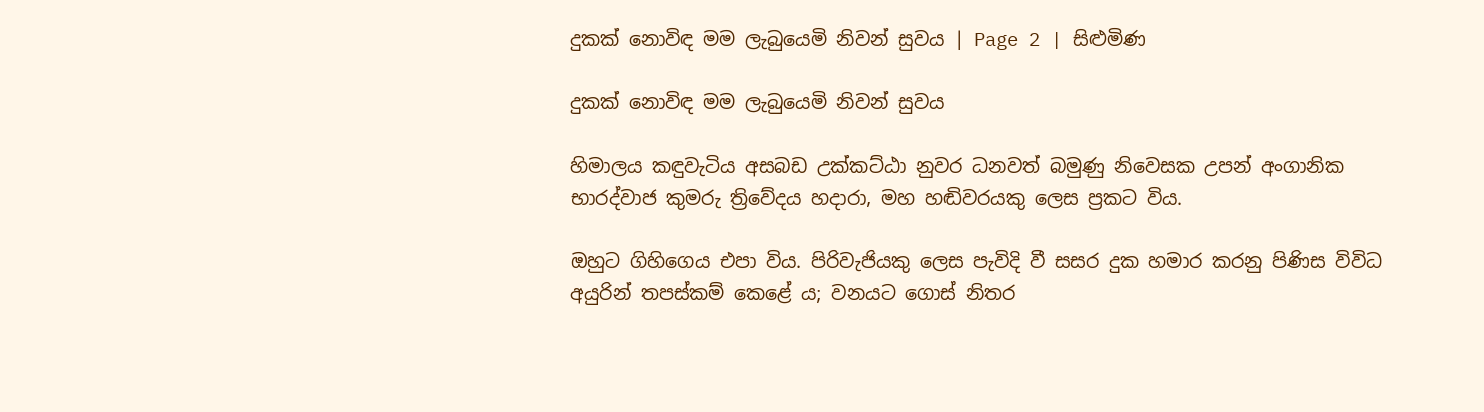දුකක් නොවිඳ මම ලැබුයෙමි නිවන් සුවය | Page 2 | සිළුමිණ

දුකක් නොවිඳ මම ලැබුයෙමි නිවන් සුවය

හිමාලය කඳුවැටිය අසබඩ උක්කට්ඨා නුවර ධනවත් බමුණු නිවෙසක උපන් අංගානික භාරද්වාජ කුමරු ත්‍රිවේදය හදාරා, මහ හඬිවරයකු ලෙස ප්‍රකට විය.

ඔහුට ගිහිගෙය එපා විය. පිරිවැජියකු ලෙස පැවිදි වී සසර දුක හමාර කරනු පිණිස විවිධ අයුරින් තපස්කම් කෙළේ ය; වනයට ගොස් නිතර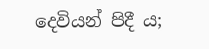දෙවියන් පිදී ය;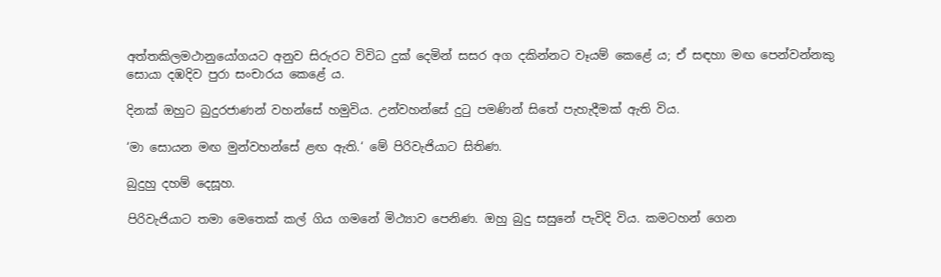අත්තකිලමථානුයෝගයට අනුව සිරුරට විවිධ දුක් දෙමින් සසර අග දකින්නට වෑයම් කෙළේ ය; ඒ සඳහා මඟ පෙන්වන්නකු සොයා දඹදිව පුරා සංචාරය කෙළේ ය.

දිනක් ඔහුට බුදුරජාණන් වහන්සේ හමුවිය. උන්වහන්සේ දුටු පමණින් සිතේ පැහැදීමක් ඇති විය.

‘මා සොයන මඟ මුන්වහන්සේ ළඟ ඇති.‘ මේ පිරිවැජියාට සිතිණ.

බුදුහු දහම් දෙසූහ.

පිරිවැජියාට තමා මෙතෙක් කල් ගිය ගමනේ මිථ්‍යාව පෙනිණ. ඔහු බුදු සසුනේ පැවිදි විය. කමටහන් ගෙන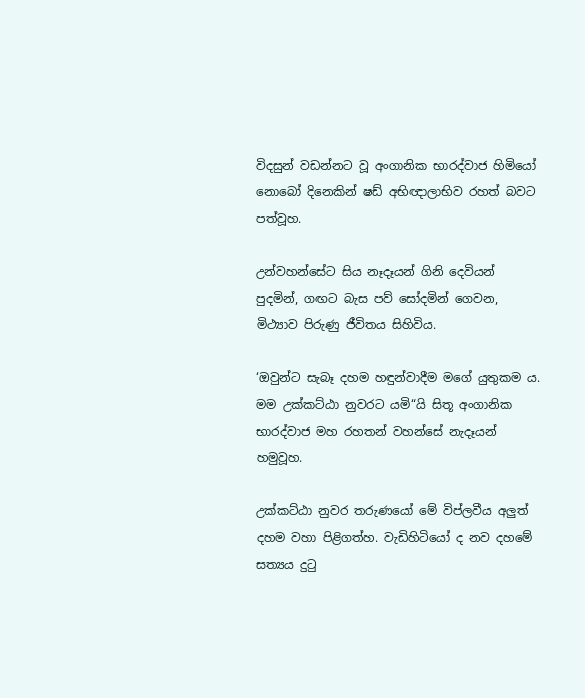විදසුන් වඩන්නට වූ අංගානික භාරද්වාජ හිමියෝ නොබෝ දිනෙකින් ෂඩ් අභිඥාලාභිව රහත් බවට පත්වූහ.

උන්වහන්සේට සිය නෑදෑයන් ගිනි දෙවියන් පුදමින්, ගඟට බැස පව් සෝදමින් ගෙවන, මිථ්‍යාව පිරුණු ජීවිතය සිහිවිය.

‘ඔවුන්ට සැබෑ දහම හඳුන්වාදීම මගේ යුතුකම ය. මම උක්කට්ඨා නුවරට යමි“යි සිතූ අංගානික භාරද්වාජ මහ රහතන් වහන්සේ නැදෑයන් හමුවූහ.

උක්කට්ඨා නුවර තරුණයෝ මේ විප්ලවීය අලුත් දහම වහා පිළිගත්හ. වැඩිහිටියෝ ද නව දහමේ සත්‍යය දුටු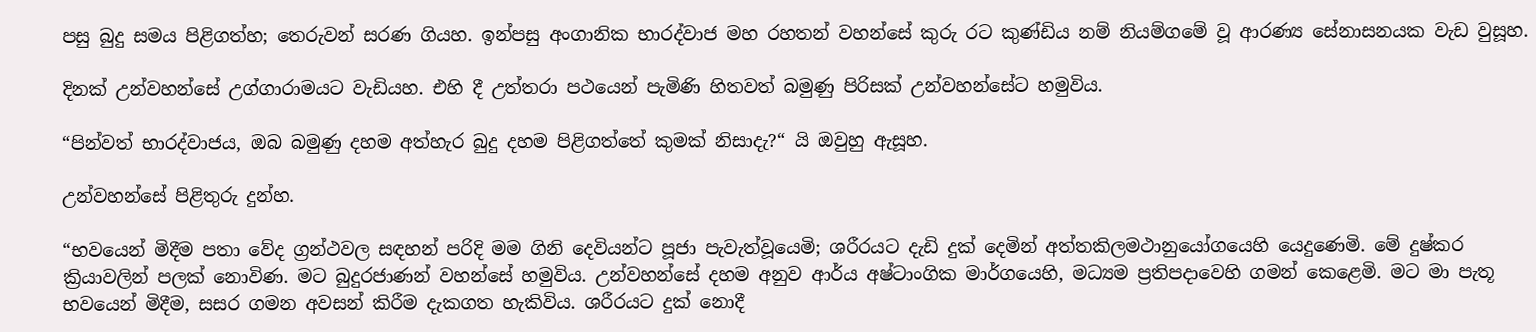පසු බුදු සමය පිළිගත්හ; තෙරුවන් සරණ ගියහ. ඉන්පසු අංගානික භාරද්වාජ මහ රහතන් වහන්සේ කුරු රට කුණ්ඩිය නම් නියම්ගමේ වූ ආරණ්‍ය සේනාසනයක වැඩ වුසූහ.

දිනක් උන්වහන්සේ උග්ගාරාමයට වැඩියහ. එහි දී උත්තරා පථයෙන් පැමිණි හිතවත් බමුණු පිරිසක් උන්වහන්සේට හමුවිය.

“පින්වත් භාරද්වාජය, ඔබ බමුණු දහම අත්හැර බුදු දහම පිළිගත්තේ කුමක් නිසාදැ?“ යි ඔවුහු ඇසූහ.

උන්වහන්සේ පිළිතුරු දුන්හ.

“භවයෙන් මිදීම පතා වේද ග්‍රන්ථවල සඳහන් පරිදි මම ගිනි දෙවියන්ට පූජා පැවැත්වූයෙමි; ශරීරයට දැඩි දුක් දෙමින් අත්තකිලමථානුයෝගයෙහි යෙදුණෙමි. මේ දුෂ්කර ක්‍රියාවලින් පලක් නොවිණ. මට බුදුරජාණන් වහන්සේ හමුවිය. උන්වහන්සේ දහම අනුව ආර්ය අෂ්ටාංගික මාර්ගයෙහි, මධ්‍යම ප්‍රතිපදාවෙහි ගමන් කෙළෙමි. මට මා පැතූ භවයෙන් මිදීම, සසර ගමන අවසන් කිරීම දැකගත හැකිවිය. ශරීරයට දුක් නොදී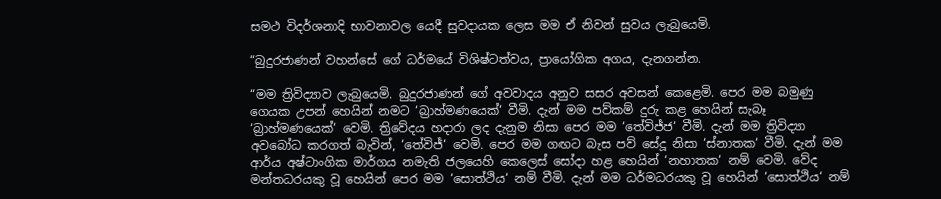සමථ විදර්ශනාදි භාවනාවල යෙදී සුවදායක ලෙස මම ඒ නිවන් සුවය ලැබුයෙමි.

“බුදුරජාණන් වහන්සේ ගේ ධර්මයේ විශිෂ්ටත්වය, ප්‍රායෝගික අගය, දැනගන්න.

“මම ත්‍රිවිද්‍යාව ලැබුයෙමි. බුදුරජාණන් ගේ අවවාදය අනුව සසර අවසන් කෙළෙමි. පෙර මම බමුණු ගෙයක උපන් හෙයින් නමට ‘බ්‍රාහ්මණයෙක්‘ වීමි. දැන් මම පව්කම් දුරු කළ හෙයින් සැබෑ ‘බ්‍රාහ්මණයෙක්‘ වෙමි. ත්‍රිවේදය හදාරා ලද දැනුම නිසා පෙර මම ‘තේවිජ්ජ‘ වීමි. දැන් මම ත්‍රිවිද්‍යා අවබෝධ කරගත් බැවින්, ‘තේවිජ්‘ වෙමි. පෙර මම ගඟට බැස පව් සේදූ නිසා ‘ස්නාතක‘ වීමි. දැන් මම ආර්ය අෂ්ටාංගික මාර්ගය නමැති ජලයෙහි කෙලෙස් සෝදා හළ හෙයින් ‘නහාතක‘ නම් වෙමි. වේද මන්තධරයකු වූ හෙයින් පෙර මම ‘සොත්ථිය‘ නම් වීමි. දැන් මම ධර්මධරයකු වූ හෙයින් ‘සොත්ථිය‘ නම්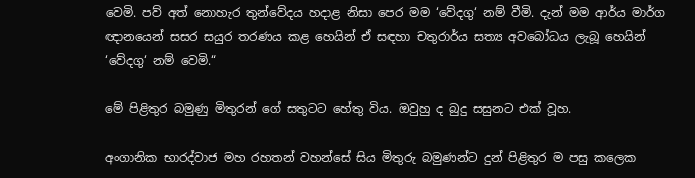වෙමි. පව් අත් නොහැර තුන්වේදය හදාළ නිසා පෙර මම ‘වේදගු‘ නම් වීමි. දැන් මම ආර්ය මාර්ග ඥානයෙන් සසර සයුර තරණය කළ හෙයින් ඒ සඳහා චතුරාර්ය සත්‍ය අවබෝධය ලැබූ හෙයින් ‘වේදගු‘ නම් වෙමි.“

මේ පිළිතුර බමුණු මිතුරන් ගේ සතුටට හේතු විය. ඔවුහු ද බුදු සසුනට එක් වූහ.

අංගානික භාරද්වාජ මහ රහතන් වහන්සේ සිය මිතුරු බමුණන්ට දුන් පිළිතුර ම පසු කලෙක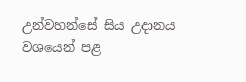උන්වහන්සේ සිය උදානය වශයෙන් පළ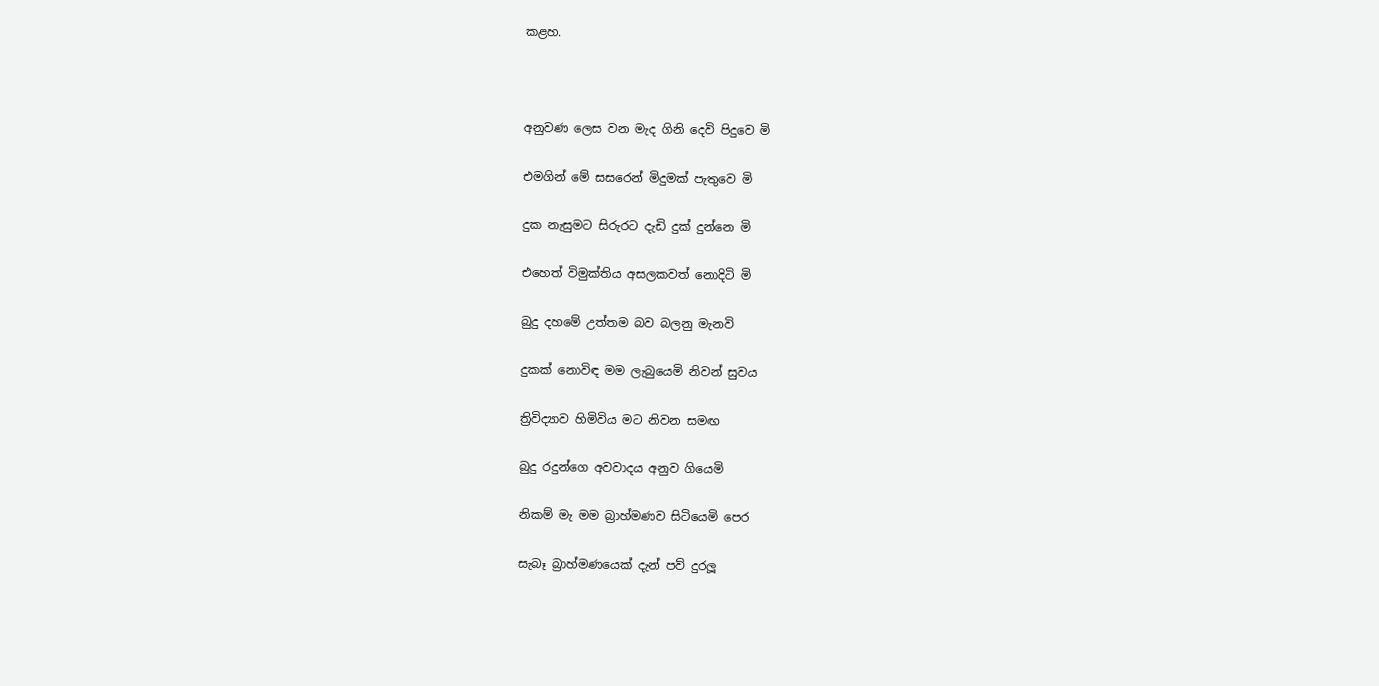කළහ.



අනුවණ ලෙස වන මැද ගිනි දෙවි පිදුවෙ මි

එමගින් මේ සසරෙන් මිදුමක් පැතුවෙ මි

දුක නැසුමට සිරුරට දැඩි දුක් දුන්නෙ මි

එහෙත් විමුක්තිය අසලකවත් නොදිටි මි

බුදු දහමේ උත්තම බව බලනු මැනවි

දුකක් නොවිඳ මම ලැබුයෙමි නිවන් සුවය

ත්‍රිවිද්‍යාව හිමිවිය මට නිවන සමඟ

බුදු රදුන්ගෙ අවවාදය අනුව ගියෙමි

නිකම් මැ මම බ්‍රාහ්මණව සිටියෙමි පෙර

සැබෑ බ්‍රාහ්මණයෙක් දැන් පව් දුරලූ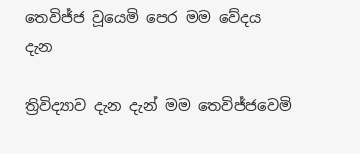තෙවිජ්ජ වූයෙමි පෙර මම වේදය දැන

ත්‍රිවිද්‍යාව දැන දැන් මම තෙවිජ්ජවෙමි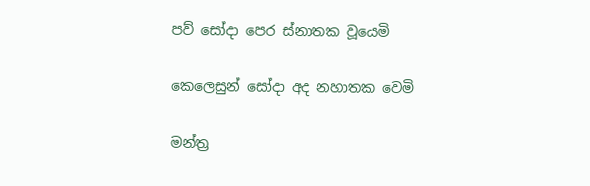පව් සෝදා පෙර ස්නාතක වූයෙමි

කෙලෙසුන් සෝදා අද නහාතක වෙමි

මන්ත්‍ර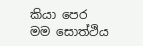කියා පෙර මම සොත්ථිය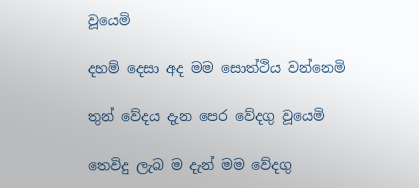වූයෙමි

දහම් දෙසා අද මම සොත්ථිය වන්නෙමි

තුන් වේදය දැන පෙර වේදගු වූයෙමි

තෙවිදු ලැබ ම දැන් මම වේදගු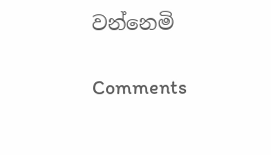වන්නෙමි

Comments